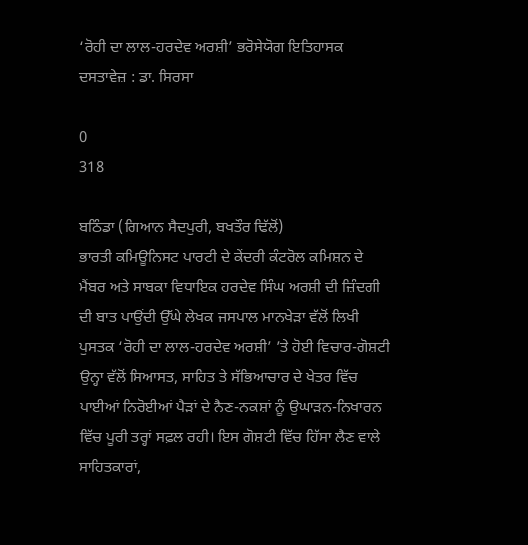‘ਰੋਹੀ ਦਾ ਲਾਲ-ਹਰਦੇਵ ਅਰਸ਼ੀ’ ਭਰੋਸੇਯੋਗ ਇਤਿਹਾਸਕ ਦਸਤਾਵੇਜ਼ : ਡਾ. ਸਿਰਸਾ

0
318

ਬਠਿੰਡਾ (ਗਿਆਨ ਸੈਦਪੁਰੀ, ਬਖਤੌਰ ਢਿੱਲੋਂ)
ਭਾਰਤੀ ਕਮਿਊਨਿਸਟ ਪਾਰਟੀ ਦੇ ਕੇਂਦਰੀ ਕੰਟਰੋਲ ਕਮਿਸ਼ਨ ਦੇ ਮੈਂਬਰ ਅਤੇ ਸਾਬਕਾ ਵਿਧਾਇਕ ਹਰਦੇਵ ਸਿੰਘ ਅਰਸ਼ੀ ਦੀ ਜ਼ਿੰਦਗੀ ਦੀ ਬਾਤ ਪਾਉਂਦੀ ਉੱਘੇ ਲੇਖਕ ਜਸਪਾਲ ਮਾਨਖੇੜਾ ਵੱਲੋਂ ਲਿਖੀ ਪੁਸਤਕ ‘ਰੋਹੀ ਦਾ ਲਾਲ-ਹਰਦੇਵ ਅਰਸ਼ੀ’ ’ਤੇ ਹੋਈ ਵਿਚਾਰ-ਗੋਸ਼ਟੀ ਉਨ੍ਹਾ ਵੱਲੋਂ ਸਿਆਸਤ, ਸਾਹਿਤ ਤੇ ਸੱਭਿਆਚਾਰ ਦੇ ਖੇਤਰ ਵਿੱਚ ਪਾਈਆਂ ਨਿਰੋਈਆਂ ਪੈੜਾਂ ਦੇ ਨੈਣ-ਨਕਸ਼ਾਂ ਨੂੰ ਉਘਾੜਨ-ਨਿਖਾਰਨ ਵਿੱਚ ਪੂਰੀ ਤਰ੍ਹਾਂ ਸਫ਼ਲ ਰਹੀ। ਇਸ ਗੋਸ਼ਟੀ ਵਿੱਚ ਹਿੱਸਾ ਲੈਣ ਵਾਲੇ ਸਾਹਿਤਕਾਰਾਂ,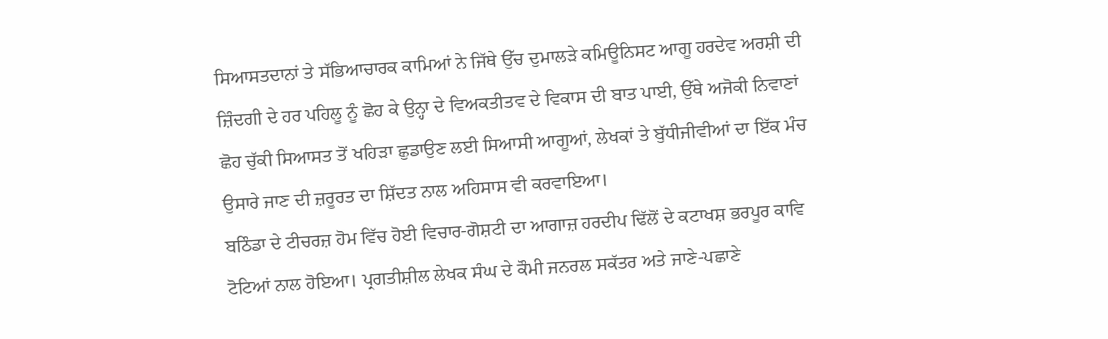ਸਿਆਸਤਦਾਨਾਂ ਤੇ ਸੱਭਿਆਚਾਰਕ ਕਾਮਿਆਂ ਨੇ ਜਿੱਥੇ ਉੱਚ ਦੁਮਾਲੜੇ ਕਮਿਊਨਿਸਟ ਆਗੂ ਹਰਦੇਵ ਅਰਸ਼ੀ ਦੀ ਜ਼ਿੰਦਗੀ ਦੇ ਹਰ ਪਹਿਲੂ ਨੂੰ ਛੋਹ ਕੇ ਉਨ੍ਹਾ ਦੇ ਵਿਅਕਤੀਤਵ ਦੇ ਵਿਕਾਸ ਦੀ ਬਾਤ ਪਾਈ, ਉੱਥੇ ਅਜੋਕੀ ਨਿਵਾਣਾਂ ਛੋਹ ਚੁੱਕੀ ਸਿਆਸਤ ਤੋਂ ਖਹਿੜਾ ਛੁਡਾਉਣ ਲਈ ਸਿਆਸੀ ਆਗੂਆਂ, ਲੇਖਕਾਂ ਤੇ ਬੁੱਧੀਜੀਵੀਆਂ ਦਾ ਇੱਕ ਮੰਚ ਉਸਾਰੇ ਜਾਣ ਦੀ ਜ਼ਰੂਰਤ ਦਾ ਸ਼ਿੱਦਤ ਨਾਲ ਅਹਿਸਾਸ ਵੀ ਕਰਵਾਇਆ।
ਬਠਿੰਡਾ ਦੇ ਟੀਚਰਜ਼ ਹੋਮ ਵਿੱਚ ਹੋਈ ਵਿਚਾਰ-ਗੋਸ਼ਟੀ ਦਾ ਆਗਾਜ਼ ਹਰਦੀਪ ਢਿੱਲੋਂ ਦੇ ਕਟਾਖਸ਼ ਭਰਪੂਰ ਕਾਵਿ ਟੋਟਿਆਂ ਨਾਲ ਹੋਇਆ। ਪ੍ਰਗਤੀਸ਼ੀਲ ਲੇਖਕ ਸੰਘ ਦੇ ਕੌਮੀ ਜਨਰਲ ਸਕੱਤਰ ਅਤੇ ਜਾਣੇ-ਪਛਾਣੇ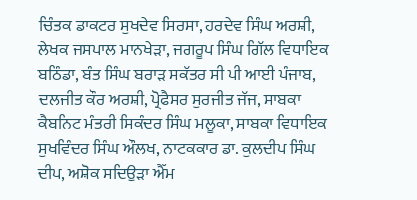ਚਿੰਤਕ ਡਾਕਟਰ ਸੁਖਦੇਵ ਸਿਰਸਾ, ਹਰਦੇਵ ਸਿੰਘ ਅਰਸ਼ੀ, ਲੇਖਕ ਜਸਪਾਲ ਮਾਨਖੇੜਾ, ਜਗਰੂਪ ਸਿੰਘ ਗਿੱਲ ਵਿਧਾਇਕ ਬਠਿੰਡਾ, ਬੰਤ ਸਿੰਘ ਬਰਾੜ ਸਕੱਤਰ ਸੀ ਪੀ ਆਈ ਪੰਜਾਬ, ਦਲਜੀਤ ਕੌਰ ਅਰਸ਼ੀ, ਪ੍ਰੋਫੈਸਰ ਸੁਰਜੀਤ ਜੱਜ, ਸਾਬਕਾ ਕੈਬਨਿਟ ਮੰਤਰੀ ਸਿਕੰਦਰ ਸਿੰਘ ਮਲੂਕਾ, ਸਾਬਕਾ ਵਿਧਾਇਕ ਸੁਖਵਿੰਦਰ ਸਿੰਘ ਔਲਖ, ਨਾਟਕਕਾਰ ਡਾ. ਕੁਲਦੀਪ ਸਿੰਘ ਦੀਪ, ਅਸ਼ੋਕ ਸਦਿਉੜਾ ਐੱਮ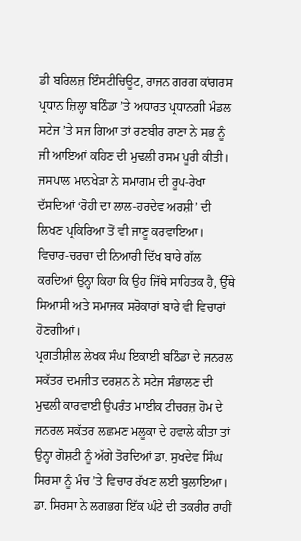ਡੀ ਬਰਿਲਜ਼ ਇੰਸਟੀਚਿਊਟ, ਰਾਜਨ ਗਰਗ ਕਾਂਗਰਸ ਪ੍ਰਧਾਨ ਜ਼ਿਲ੍ਹਾ ਬਠਿੰਡਾ ’ਤੇ ਅਧਾਰਤ ਪ੍ਰਧਾਨਗੀ ਮੰਡਲ ਸਟੇਜ ’ਤੇ ਸਜ ਗਿਆ ਤਾਂ ਰਣਬੀਰ ਰਾਣਾ ਨੇ ਸਭ ਨੂੰ ਜੀ ਆਇਆਂ ਕਹਿਣ ਦੀ ਮੁਢਲੀ ਰਸਮ ਪੂਰੀ ਕੀਤੀ।
ਜਸਪਾਲ ਮਾਨਖੇੜਾ ਨੇ ਸਮਾਗਮ ਦੀ ਰੂਪ-ਰੇਖਾ ਦੱਸਦਿਆਂ ‘ਰੋਹੀ ਦਾ ਲਾਲ-ਹਰਦੇਵ ਅਰਸ਼ੀ’ ਦੀ ਲਿਖਣ ਪ੍ਰਕਿਰਿਆ ਤੋਂ ਵੀ ਜਾਣੂ ਕਰਵਾਇਆ। ਵਿਚਾਰ-ਚਰਚਾ ਦੀ ਨਿਆਰੀ ਦਿੱਖ ਬਾਰੇ ਗੱਲ ਕਰਦਿਆਂ ਉਨ੍ਹਾ ਕਿਹਾ ਕਿ ਉਹ ਜਿੱਥੇ ਸਾਹਿਤਕ ਹੈ, ਉੱਥੇ ਸਿਆਸੀ ਅਤੇ ਸਮਾਜਕ ਸਰੋਕਾਰਾਂ ਬਾਰੇ ਵੀ ਵਿਚਾਰਾਂ ਹੋਣਗੀਆਂ।
ਪ੍ਰਗਤੀਸ਼ੀਲ ਲੇਖਕ ਸੰਘ ਇਕਾਈ ਬਠਿੰਡਾ ਦੇ ਜਨਰਲ ਸਕੱਤਰ ਦਮਜੀਤ ਦਰਸ਼ਨ ਨੇ ਸਟੇਜ ਸੰਭਾਲਣ ਦੀ ਮੁਢਲੀ ਕਾਰਵਾਈ ਉਪਰੰਤ ਮਾਈਕ ਟੀਚਰਜ਼ ਹੋਮ ਦੇ ਜਨਰਲ ਸਕੱਤਰ ਲਛਮਣ ਮਲੂਕਾ ਦੇ ਹਵਾਲੇ ਕੀਤਾ ਤਾਂ ਉਨ੍ਹਾ ਗੋਸ਼ਟੀ ਨੂੰ ਅੱਗੇ ਤੋਰਦਿਆਂ ਡਾ. ਸੁਖਦੇਵ ਸਿੰਘ ਸਿਰਸਾ ਨੂੰ ਮੰਚ ’ਤੇ ਵਿਚਾਰ ਰੱਖਣ ਲਈ ਬੁਲਾਇਆ।
ਡਾ. ਸਿਰਸਾ ਨੇ ਲਗਭਗ ਇੱਕ ਘੰਟੇ ਦੀ ਤਕਰੀਰ ਰਾਹੀਂ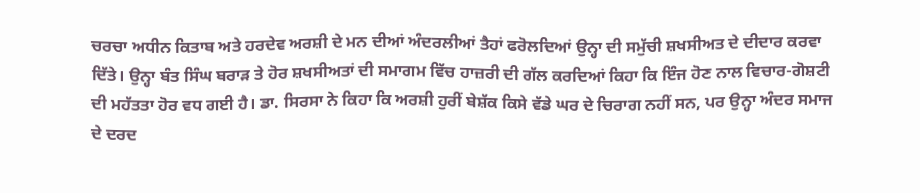ਚਰਚਾ ਅਧੀਨ ਕਿਤਾਬ ਅਤੇ ਹਰਦੇਵ ਅਰਸ਼ੀ ਦੇ ਮਨ ਦੀਆਂ ਅੰਦਰਲੀਆਂ ਤੈਹਾਂ ਫਰੋਲਦਿਆਂ ਉਨ੍ਹਾ ਦੀ ਸਮੁੱਚੀ ਸ਼ਖਸੀਅਤ ਦੇ ਦੀਦਾਰ ਕਰਵਾ ਦਿੱਤੇ। ਉਨ੍ਹਾ ਬੰਤ ਸਿੰਘ ਬਰਾੜ ਤੇ ਹੋਰ ਸ਼ਖਸੀਅਤਾਂ ਦੀ ਸਮਾਗਮ ਵਿੱਚ ਹਾਜ਼ਰੀ ਦੀ ਗੱਲ ਕਰਦਿਆਂ ਕਿਹਾ ਕਿ ਇੰਜ ਹੋਣ ਨਾਲ ਵਿਚਾਰ-ਗੋਸ਼ਟੀ ਦੀ ਮਹੱਤਤਾ ਹੋਰ ਵਧ ਗਈ ਹੈ। ਡਾ. ਸਿਰਸਾ ਨੇ ਕਿਹਾ ਕਿ ਅਰਸ਼ੀ ਹੁਰੀਂ ਬੇਸ਼ੱਕ ਕਿਸੇ ਵੱਡੇ ਘਰ ਦੇ ਚਿਰਾਗ ਨਹੀਂ ਸਨ, ਪਰ ਉਨ੍ਹਾ ਅੰਦਰ ਸਮਾਜ ਦੇ ਦਰਦ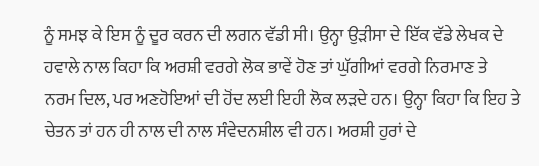ਨੂੰ ਸਮਝ ਕੇ ਇਸ ਨੂੰ ਦੂਰ ਕਰਨ ਦੀ ਲਗਨ ਵੱਡੀ ਸੀ। ਉਨ੍ਹਾ ਉੜੀਸਾ ਦੇ ਇੱਕ ਵੱਡੇ ਲੇਖਕ ਦੇ ਹਵਾਲੇ ਨਾਲ ਕਿਹਾ ਕਿ ਅਰਸ਼ੀ ਵਰਗੇ ਲੋਕ ਭਾਵੇਂ ਹੋਣ ਤਾਂ ਘੁੱਗੀਆਂ ਵਰਗੇ ਨਿਰਮਾਣ ਤੇ ਨਰਮ ਦਿਲ, ਪਰ ਅਣਹੋਇਆਂ ਦੀ ਹੋਂਦ ਲਈ ਇਹੀ ਲੋਕ ਲੜਦੇ ਹਨ। ਉਨ੍ਹਾ ਕਿਹਾ ਕਿ ਇਹ ਤੇ ਚੇਤਨ ਤਾਂ ਹਨ ਹੀ ਨਾਲ ਦੀ ਨਾਲ ਸੰਵੇਦਨਸ਼ੀਲ ਵੀ ਹਨ। ਅਰਸ਼ੀ ਹੁਰਾਂ ਦੇ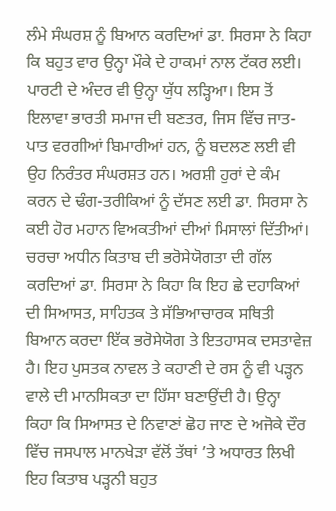ਲੰਮੇ ਸੰਘਰਸ਼ ਨੂੰ ਬਿਆਨ ਕਰਦਿਆਂ ਡਾ. ਸਿਰਸਾ ਨੇ ਕਿਹਾ ਕਿ ਬਹੁਤ ਵਾਰ ਉਨ੍ਹਾ ਮੌਕੇ ਦੇ ਹਾਕਮਾਂ ਨਾਲ ਟੱਕਰ ਲਈ। ਪਾਰਟੀ ਦੇ ਅੰਦਰ ਵੀ ਉਨ੍ਹਾ ਯੁੱਧ ਲੜ੍ਹਿਆ। ਇਸ ਤੋਂ ਇਲਾਵਾ ਭਾਰਤੀ ਸਮਾਜ ਦੀ ਬਣਤਰ, ਜਿਸ ਵਿੱਚ ਜਾਤ-ਪਾਤ ਵਰਗੀਆਂ ਬਿਮਾਰੀਆਂ ਹਨ, ਨੂੰ ਬਦਲਣ ਲਈ ਵੀ ਉਹ ਨਿਰੰਤਰ ਸੰਘਰਸ਼ਤ ਹਨ। ਅਰਸ਼ੀ ਹੁਰਾਂ ਦੇ ਕੰਮ ਕਰਨ ਦੇ ਢੰਗ-ਤਰੀਕਿਆਂ ਨੂੰ ਦੱਸਣ ਲਈ ਡਾ. ਸਿਰਸਾ ਨੇ ਕਈ ਹੋਰ ਮਹਾਨ ਵਿਅਕਤੀਆਂ ਦੀਆਂ ਮਿਸਾਲਾਂ ਦਿੱਤੀਆਂ।
ਚਰਚਾ ਅਧੀਨ ਕਿਤਾਬ ਦੀ ਭਰੋਸੇਯੋਗਤਾ ਦੀ ਗੱਲ ਕਰਦਿਆਂ ਡਾ. ਸਿਰਸਾ ਨੇ ਕਿਹਾ ਕਿ ਇਹ ਛੇ ਦਹਾਕਿਆਂ ਦੀ ਸਿਆਸਤ, ਸਾਹਿਤਕ ਤੇ ਸੱਭਿਆਚਾਰਕ ਸਥਿਤੀ ਬਿਆਨ ਕਰਦਾ ਇੱਕ ਭਰੋਸੇਯੋਗ ਤੇ ਇਤਹਾਸਕ ਦਸਤਾਵੇਜ਼ ਹੈ। ਇਹ ਪੁਸਤਕ ਨਾਵਲ ਤੇ ਕਹਾਣੀ ਦੇ ਰਸ ਨੂੰ ਵੀ ਪੜ੍ਹਨ ਵਾਲੇ ਦੀ ਮਾਨਸਿਕਤਾ ਦਾ ਹਿੱਸਾ ਬਣਾਉਂਦੀ ਹੈ। ਉਨ੍ਹਾ ਕਿਹਾ ਕਿ ਸਿਆਸਤ ਦੇ ਨਿਵਾਣਾਂ ਛੋਹ ਜਾਣ ਦੇ ਅਜੋਕੇ ਦੌਰ ਵਿੱਚ ਜਸਪਾਲ ਮਾਨਖੇੜਾ ਵੱਲੋਂ ਤੱਥਾਂ ’ਤੇ ਅਧਾਰਤ ਲਿਖੀ ਇਹ ਕਿਤਾਬ ਪੜ੍ਹਨੀ ਬਹੁਤ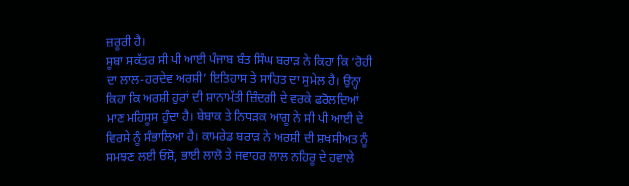ਜ਼ਰੂਰੀ ਹੈ।
ਸੂਬਾ ਸਕੱਤਰ ਸੀ ਪੀ ਆਈ ਪੰਜਾਬ ਬੰਤ ਸਿੰਘ ਬਰਾੜ ਨੇ ਕਿਹਾ ਕਿ ‘ਰੋਹੀ ਦਾ ਲਾਲ-ਹਰਦੇਵ ਅਰਸ਼ੀ’ ਇਤਿਹਾਸ ਤੇ ਸਾਹਿਤ ਦਾ ਸੁਮੇਲ ਹੈ। ਉਨ੍ਹਾ ਕਿਹਾ ਕਿ ਅਰਸ਼ੀ ਹੁਰਾਂ ਦੀ ਸ਼ਾਨਾਮੱਤੀ ਜ਼ਿੰਦਗੀ ਦੇ ਵਰਕੇ ਫਰੋਲਦਿਆਂ ਮਾਣ ਮਹਿਸੂਸ ਹੁੰਦਾ ਹੈ। ਬੇਬਾਕ ਤੇ ਨਿਧੜਕ ਆਗੂ ਨੇ ਸੀ ਪੀ ਆਈ ਦੇ ਵਿਰਸੇ ਨੂੰ ਸੰਭਾਲਿਆ ਹੈ। ਕਾਮਰੇਡ ਬਰਾੜ ਨੇ ਅਰਸ਼ੀ ਦੀ ਸ਼ਖਸੀਅਤ ਨੂੰ ਸਮਝਣ ਲਈ ਓਸ਼ੋ, ਭਾਈ ਲਾਲੋ ਤੇ ਜਵਾਹਰ ਲਾਲ ਨਹਿਰੂ ਦੇ ਹਵਾਲੇ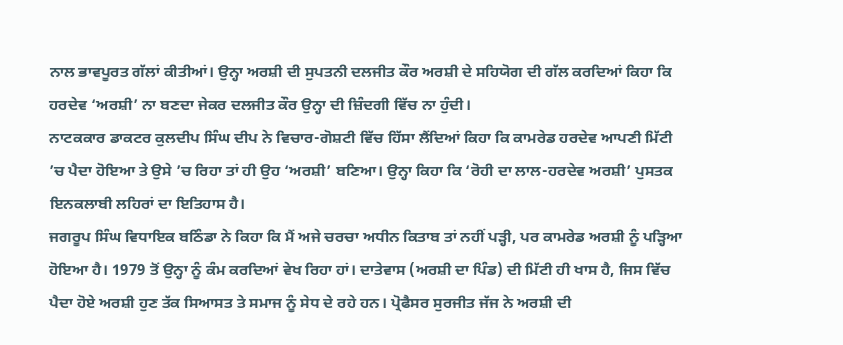ਨਾਲ ਭਾਵਪੂਰਤ ਗੱਲਾਂ ਕੀਤੀਆਂ। ਉਨ੍ਹਾ ਅਰਸ਼ੀ ਦੀ ਸੁਪਤਨੀ ਦਲਜੀਤ ਕੌਰ ਅਰਸ਼ੀ ਦੇ ਸਹਿਯੋਗ ਦੀ ਗੱਲ ਕਰਦਿਆਂ ਕਿਹਾ ਕਿ ਹਰਦੇਵ ‘ਅਰਸ਼ੀ’ ਨਾ ਬਣਦਾ ਜੇਕਰ ਦਲਜੀਤ ਕੌਰ ਉਨ੍ਹਾ ਦੀ ਜ਼ਿੰਦਗੀ ਵਿੱਚ ਨਾ ਹੁੰਦੀ।
ਨਾਟਕਕਾਰ ਡਾਕਟਰ ਕੁਲਦੀਪ ਸਿੰਘ ਦੀਪ ਨੇ ਵਿਚਾਰ-ਗੋਸ਼ਟੀ ਵਿੱਚ ਹਿੱਸਾ ਲੈਂਦਿਆਂ ਕਿਹਾ ਕਿ ਕਾਮਰੇਡ ਹਰਦੇਵ ਆਪਣੀ ਮਿੱਟੀ ’ਚ ਪੈਦਾ ਹੋਇਆ ਤੇ ਉਸੇ ’ਚ ਰਿਹਾ ਤਾਂ ਹੀ ਉਹ ‘ਅਰਸ਼ੀ’ ਬਣਿਆ। ਉਨ੍ਹਾ ਕਿਹਾ ਕਿ ‘ਰੋਹੀ ਦਾ ਲਾਲ-ਹਰਦੇਵ ਅਰਸ਼ੀ’ ਪੁਸਤਕ ਇਨਕਲਾਬੀ ਲਹਿਰਾਂ ਦਾ ਇਤਿਹਾਸ ਹੈ।
ਜਗਰੂਪ ਸਿੰਘ ਵਿਧਾਇਕ ਬਠਿੰਡਾ ਨੇ ਕਿਹਾ ਕਿ ਮੈਂ ਅਜੇ ਚਰਚਾ ਅਧੀਨ ਕਿਤਾਬ ਤਾਂ ਨਹੀਂ ਪੜ੍ਹੀ, ਪਰ ਕਾਮਰੇਡ ਅਰਸ਼ੀ ਨੂੰ ਪੜ੍ਹਿਆ ਹੋਇਆ ਹੈ। 1979 ਤੋਂ ਉਨ੍ਹਾ ਨੂੰ ਕੰਮ ਕਰਦਿਆਂ ਵੇਖ ਰਿਹਾ ਹਾਂ। ਦਾਤੇਵਾਸ (ਅਰਸ਼ੀ ਦਾ ਪਿੰਡ) ਦੀ ਮਿੱਟੀ ਹੀ ਖਾਸ ਹੈ, ਜਿਸ ਵਿੱਚ ਪੈਦਾ ਹੋਏ ਅਰਸ਼ੀ ਹੁਣ ਤੱਕ ਸਿਆਸਤ ਤੇ ਸਮਾਜ ਨੂੰ ਸੇਧ ਦੇ ਰਹੇ ਹਨ। ਪ੍ਰੋਫੈਸਰ ਸੁਰਜੀਤ ਜੱਜ ਨੇ ਅਰਸ਼ੀ ਦੀ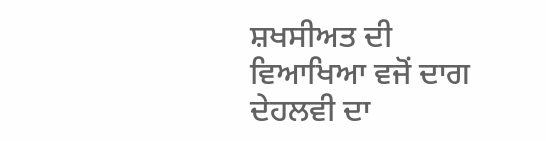ਸ਼ਖਸੀਅਤ ਦੀ ਵਿਆਖਿਆ ਵਜੋਂ ਦਾਗ ਦੇਹਲਵੀ ਦਾ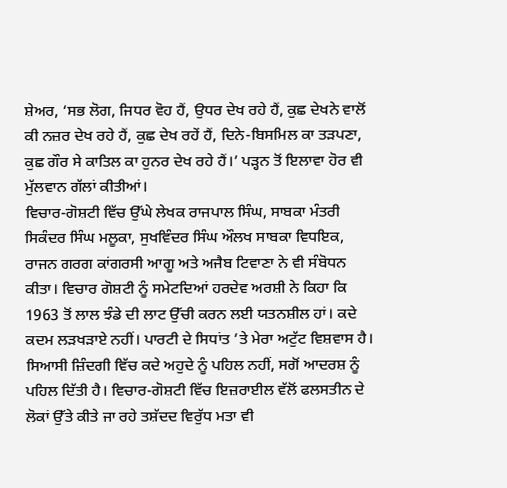ਸ਼ੇਅਰ, ‘ਸਭ ਲੋਗ, ਜਿਧਰ ਵੋਹ ਹੈਂ, ਉਧਰ ਦੇਖ ਰਹੇ ਹੈਂ, ਕੁਛ ਦੇਖਨੇ ਵਾਲੋਂ ਕੀ ਨਜ਼ਰ ਦੇਖ ਰਹੇ ਹੈਂ, ਕੁਛ ਦੇਖ ਰਹੇਂ ਹੈਂ, ਦਿਨੇ-ਬਿਸਮਿਲ ਕਾ ਤੜਪਣਾ, ਕੁਛ ਗੌਰ ਸੇ ਕਾਤਿਲ ਕਾ ਹੁਨਰ ਦੇਖ ਰਹੇ ਹੈਂ।’ ਪੜ੍ਹਨ ਤੋਂ ਇਲਾਵਾ ਹੋਰ ਵੀ ਮੁੱਲਵਾਨ ਗੱਲਾਂ ਕੀਤੀਆਂ।
ਵਿਚਾਰ-ਗੋਸ਼ਟੀ ਵਿੱਚ ਉੱਘੇ ਲੇਖਕ ਰਾਜਪਾਲ ਸਿੰਘ, ਸਾਬਕਾ ਮੰਤਰੀ ਸਿਕੰਦਰ ਸਿੰਘ ਮਲੂਕਾ, ਸੁਖਵਿੰਦਰ ਸਿੰਘ ਔਲਖ ਸਾਬਕਾ ਵਿਧਇਕ, ਰਾਜਨ ਗਰਗ ਕਾਂਗਰਸੀ ਆਗੂ ਅਤੇ ਅਜੈਬ ਟਿਵਾਣਾ ਨੇ ਵੀ ਸੰਬੋਧਨ ਕੀਤਾ। ਵਿਚਾਰ ਗੋਸ਼ਟੀ ਨੂੰ ਸਮੇਟਦਿਆਂ ਹਰਦੇਵ ਅਰਸ਼ੀ ਨੇ ਕਿਹਾ ਕਿ 1963 ਤੋਂ ਲਾਲ ਝੰਡੇ ਦੀ ਲਾਟ ਉੱਚੀ ਕਰਨ ਲਈ ਯਤਨਸ਼ੀਲ ਹਾਂ। ਕਦੇ ਕਦਮ ਲੜਖੜਾਏ ਨਹੀਂ। ਪਾਰਟੀ ਦੇ ਸਿਧਾਂਤ ’ਤੇ ਮੇਰਾ ਅਟੁੱਟ ਵਿਸ਼ਵਾਸ ਹੈ। ਸਿਆਸੀ ਜ਼ਿੰਦਗੀ ਵਿੱਚ ਕਦੇ ਅਹੁਦੇ ਨੂੰ ਪਹਿਲ ਨਹੀਂ, ਸਗੋਂ ਆਦਰਸ਼ ਨੂੰ ਪਹਿਲ ਦਿੱਤੀ ਹੈ। ਵਿਚਾਰ-ਗੋਸ਼ਟੀ ਵਿੱਚ ਇਜ਼ਰਾਈਲ ਵੱਲੋਂ ਫਲਸਤੀਨ ਦੇ ਲੋਕਾਂ ਉੱਤੇ ਕੀਤੇ ਜਾ ਰਹੇ ਤਸ਼ੱਦਦ ਵਿਰੁੱਧ ਮਤਾ ਵੀ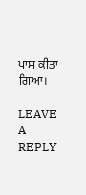ਪਾਸ ਕੀਤਾ ਗਿਆ।

LEAVE A REPLY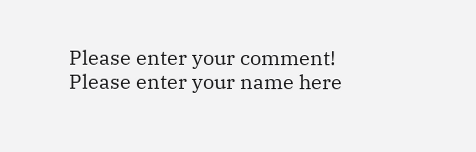Please enter your comment!
Please enter your name here